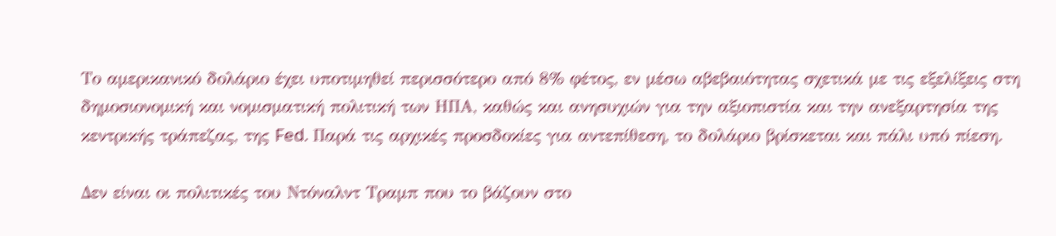Το αμερικανικό δολάριο έχει υποτιμηθεί περισσότερο από 8% φέτος, εν μέσω αβεβαιότητας σχετικά με τις εξελίξεις στη δημοσιονομική και νομισματική πολιτική των ΗΠΑ, καθώς και ανησυχιών για την αξιοπιστία και την ανεξαρτησία της κεντρικής τράπεζας, της Fed. Παρά τις αρχικές προσδοκίες για αντεπίθεση, το δολάριο βρίσκεται και πάλι υπό πίεση.

Δεν είναι οι πολιτικές του Ντόναλντ Τραμπ που το βάζουν στο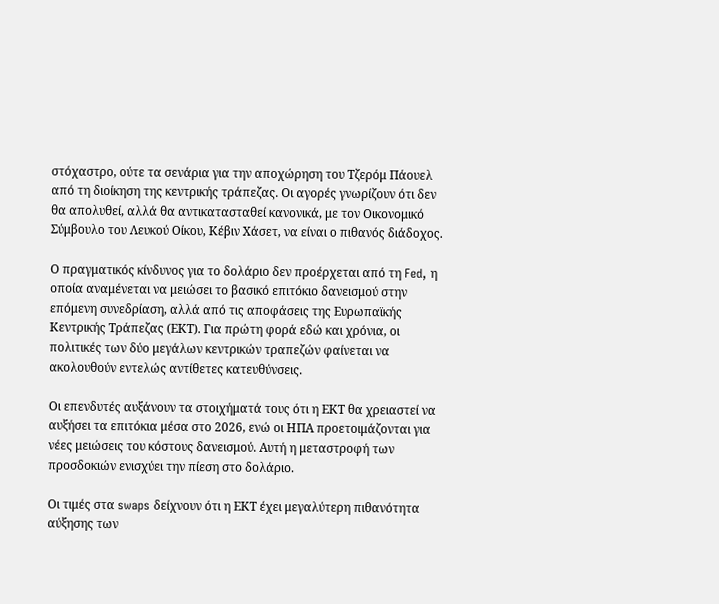στόχαστρο, ούτε τα σενάρια για την αποχώρηση του Τζερόμ Πάουελ από τη διοίκηση της κεντρικής τράπεζας. Οι αγορές γνωρίζουν ότι δεν θα απολυθεί, αλλά θα αντικατασταθεί κανονικά, με τον Οικονομικό Σύμβουλο του Λευκού Οίκου, Κέβιν Χάσετ, να είναι ο πιθανός διάδοχος.

Ο πραγματικός κίνδυνος για το δολάριο δεν προέρχεται από τη Fed, η οποία αναμένεται να μειώσει το βασικό επιτόκιο δανεισμού στην επόμενη συνεδρίαση, αλλά από τις αποφάσεις της Ευρωπαϊκής Κεντρικής Τράπεζας (ΕΚΤ). Για πρώτη φορά εδώ και χρόνια, οι πολιτικές των δύο μεγάλων κεντρικών τραπεζών φαίνεται να ακολουθούν εντελώς αντίθετες κατευθύνσεις.

Οι επενδυτές αυξάνουν τα στοιχήματά τους ότι η ΕΚΤ θα χρειαστεί να αυξήσει τα επιτόκια μέσα στο 2026, ενώ οι ΗΠΑ προετοιμάζονται για νέες μειώσεις του κόστους δανεισμού. Αυτή η μεταστροφή των προσδοκιών ενισχύει την πίεση στο δολάριο.

Οι τιμές στα swaps δείχνουν ότι η ΕΚΤ έχει μεγαλύτερη πιθανότητα αύξησης των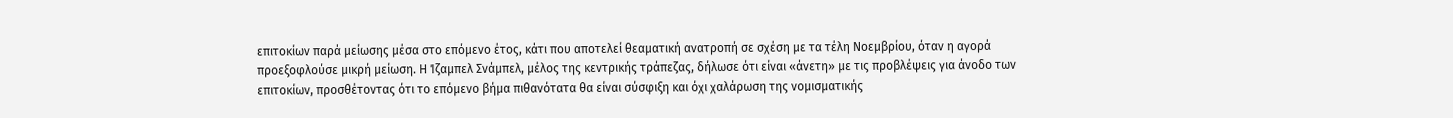επιτοκίων παρά μείωσης μέσα στο επόμενο έτος, κάτι που αποτελεί θεαματική ανατροπή σε σχέση με τα τέλη Νοεμβρίου, όταν η αγορά προεξοφλούσε μικρή μείωση. Η Ίζαμπελ Σνάμπελ, μέλος της κεντρικής τράπεζας, δήλωσε ότι είναι «άνετη» με τις προβλέψεις για άνοδο των επιτοκίων, προσθέτοντας ότι το επόμενο βήμα πιθανότατα θα είναι σύσφιξη και όχι χαλάρωση της νομισματικής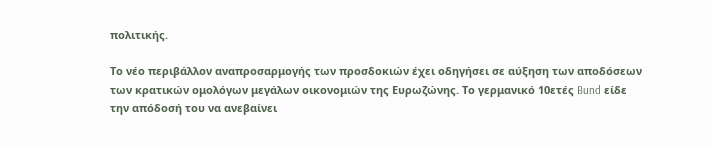πολιτικής.

Το νέο περιβάλλον αναπροσαρμογής των προσδοκιών έχει οδηγήσει σε αύξηση των αποδόσεων των κρατικών ομολόγων μεγάλων οικονομιών της Ευρωζώνης. Το γερμανικό 10ετές Bund είδε την απόδοσή του να ανεβαίνει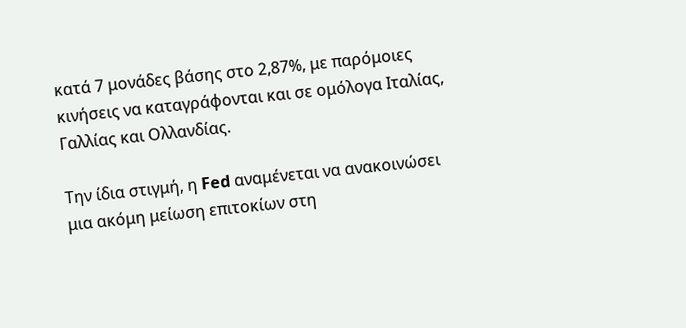κατά 7 μονάδες βάσης στο 2,87%, με παρόμοιες κινήσεις να καταγράφονται και σε ομόλογα Ιταλίας, Γαλλίας και Ολλανδίας.

Την ίδια στιγμή, η Fed αναμένεται να ανακοινώσει μια ακόμη μείωση επιτοκίων στη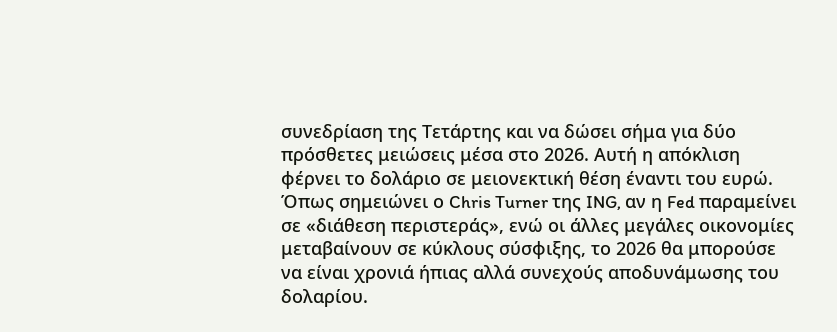συνεδρίαση της Τετάρτης και να δώσει σήμα για δύο πρόσθετες μειώσεις μέσα στο 2026. Αυτή η απόκλιση φέρνει το δολάριο σε μειονεκτική θέση έναντι του ευρώ. Όπως σημειώνει ο Chris Turner της ING, αν η Fed παραμείνει σε «διάθεση περιστεράς», ενώ οι άλλες μεγάλες οικονομίες μεταβαίνουν σε κύκλους σύσφιξης, το 2026 θα μπορούσε να είναι χρονιά ήπιας αλλά συνεχούς αποδυνάμωσης του δολαρίου.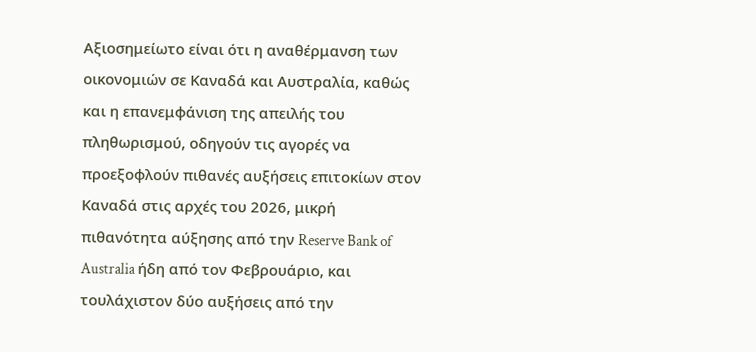Αξιοσημείωτο είναι ότι η αναθέρμανση των οικονομιών σε Καναδά και Αυστραλία, καθώς και η επανεμφάνιση της απειλής του πληθωρισμού, οδηγούν τις αγορές να προεξοφλούν πιθανές αυξήσεις επιτοκίων στον Καναδά στις αρχές του 2026, μικρή πιθανότητα αύξησης από την Reserve Bank of Australia ήδη από τον Φεβρουάριο, και τουλάχιστον δύο αυξήσεις από την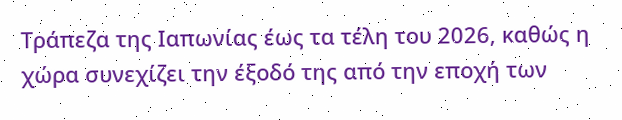Τράπεζα της Ιαπωνίας έως τα τέλη του 2026, καθώς η χώρα συνεχίζει την έξοδό της από την εποχή των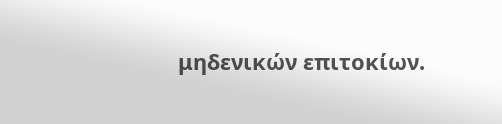μηδενικών επιτοκίων.